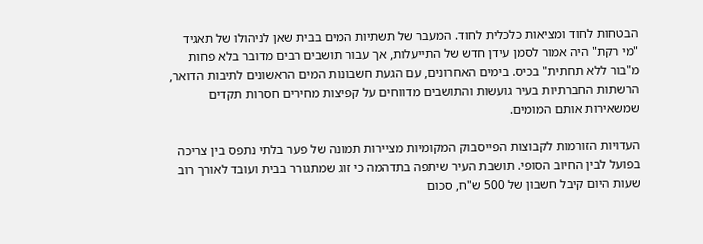הבטחות לחוד ומציאות כלכלית לחוד. המעבר של תשתיות המים בבית שאן לניהולו של תאגיד "מי רקת" היה אמור לסמן עידן חדש של התייעלות, אך עבור תושבים רבים מדובר בלא פחות מ"בור ללא תחתית" בכיס. בימים האחרונים, עם הגעת חשבונות המים הראשונים לתיבות הדואר, הרשתות החברתיות בעיר גועשות והתושבים מדווחים על קפיצות מחירים חסרות תקדים שמשאירות אותם המומים.

העדויות הזורמות לקבוצות הפייסבוק המקומיות מציירות תמונה של פער בלתי נתפס בין צריכה בפועל לבין החיוב הסופי. תושבת העיר שיתפה בתדהמה כי זוג שמתגורר בבית ועובד לאורך רוב שעות היום קיבל חשבון של 500 ש"ח, סכום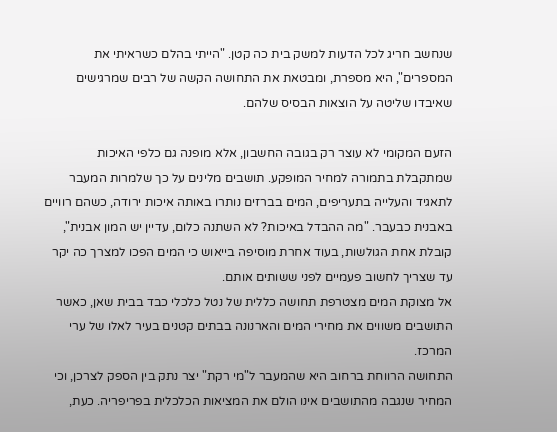שנחשב חריג לכל הדעות למשק בית כה קטן. "הייתי בהלם כשראיתי את המספרים", היא מספרת, ומבטאת את התחושה הקשה של רבים שמרגישים שאיבדו שליטה על הוצאות הבסיס שלהם.

הזעם המקומי לא עוצר רק בגובה החשבון, אלא מופנה גם כלפי האיכות שמתקבלת בתמורה למחיר המופקע. תושבים מלינים על כך שלמרות המעבר לתאגיד והעלייה בתעריפים, המים בברזים נותרו באותה איכות ירודה, כשהם רוויים באבנית כבעבר. "מה ההבדל באיכות? לא השתנה כלום, עדיין יש המון אבנית", קובלת אחת הגולשות, בעוד אחרת מוסיפה בייאוש כי המים הפכו למצרך כה יקר עד שצריך לחשוב פעמיים לפני ששותים אותם.
אל מצוקת המים מצטרפת תחושה כללית של נטל כלכלי כבד בבית שאן, כאשר התושבים משווים את מחירי המים והארנונה בבתים קטנים בעיר לאלו של ערי המרכז.
התחושה הרווחת ברחוב היא שהמעבר ל"מי רקת" יצר נתק בין הספק לצרכן, וכי המחיר שנגבה מהתושבים אינו הולם את המציאות הכלכלית בפריפריה. כעת,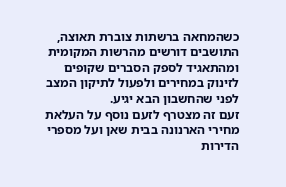כשהמחאה ברשתות צוברת תאוצה, התושבים דורשים מהרשות המקומית ומהתאגיד לספק הסברים שקופים לזינוק במחירים ולפעול לתיקון המצב לפני שהחשבון הבא יגיע.
זעם זה מצטרף לזעם נוסף על העלאת מחירי הארנונה בבית שאן ועל מספרי הדירות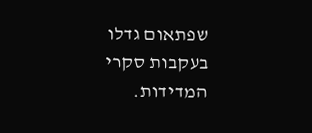שפתאום גדלו בעקבות סקרי המדידות.